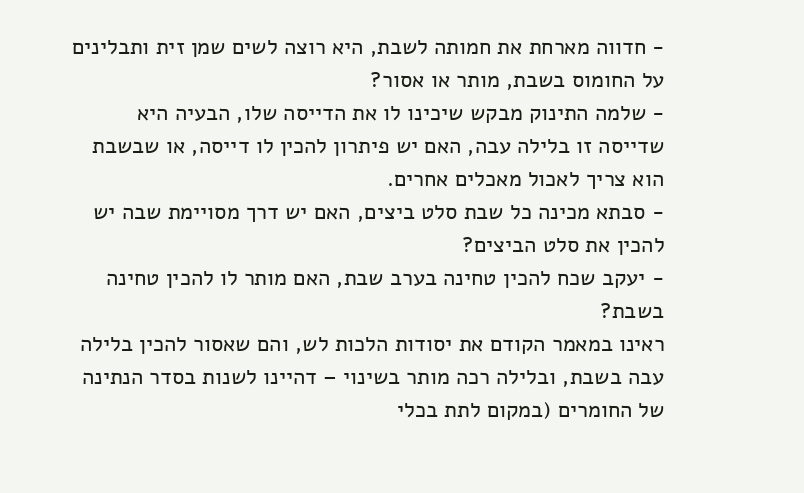- חדווה מארחת את חמותה לשבת, היא רוצה לשים שמן זית ותבלינים על החומוס בשבת, מותר או אסור?
- שלמה התינוק מבקש שיכינו לו את הדייסה שלו, הבעיה היא שדייסה זו בלילה עבה, האם יש פיתרון להכין לו דייסה, או שבשבת הוא צריך לאכול מאכלים אחרים.
- סבתא מכינה כל שבת סלט ביצים, האם יש דרך מסויימת שבה יש להכין את סלט הביצים?
- יעקב שכח להכין טחינה בערב שבת, האם מותר לו להכין טחינה בשבת?
ראינו במאמר הקודם את יסודות הלכות לש, והם שאסור להכין בלילה עבה בשבת, ובלילה רכה מותר בשינוי – דהיינו לשנות בסדר הנתינה של החומרים (במקום לתת בכלי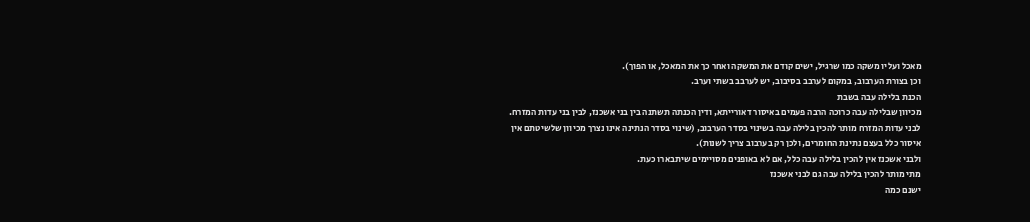מאכל ועליו משקה כמו שרגיל, ישים קודם את המשקה ואחר כך את המאכל, או הפוך).
וכן בצורת הערבוב, במקום לערבב בסיבוב, יש לערבב בשתי וערב.
הכנת בלילה עבה בשבת
מכיוון שבלילה עבה כרוכה הרבה פעמים באיסור דאורייתא, ודין הכנתה תשתנה בין בני אשכנז, לבין בני עדות המזרח.
לבני עדות המזרח מותר להכין בלילה עבה בשינוי בסדר הערבוב, (שינוי בסדר הנתינה אינו נצרך מכיוון שלשיטתם אין איסור כלל בעצם נתינת החומרים, ולכן רק בערבוב צריך לשנות).
ולבני אשכנז אין להכין בלילה עבה כלל, אם לא באופנים מסויימים שיתבארו כעת.
מתי מותר להכין בלילה עבה גם לבני אשכנז
ישנם כמה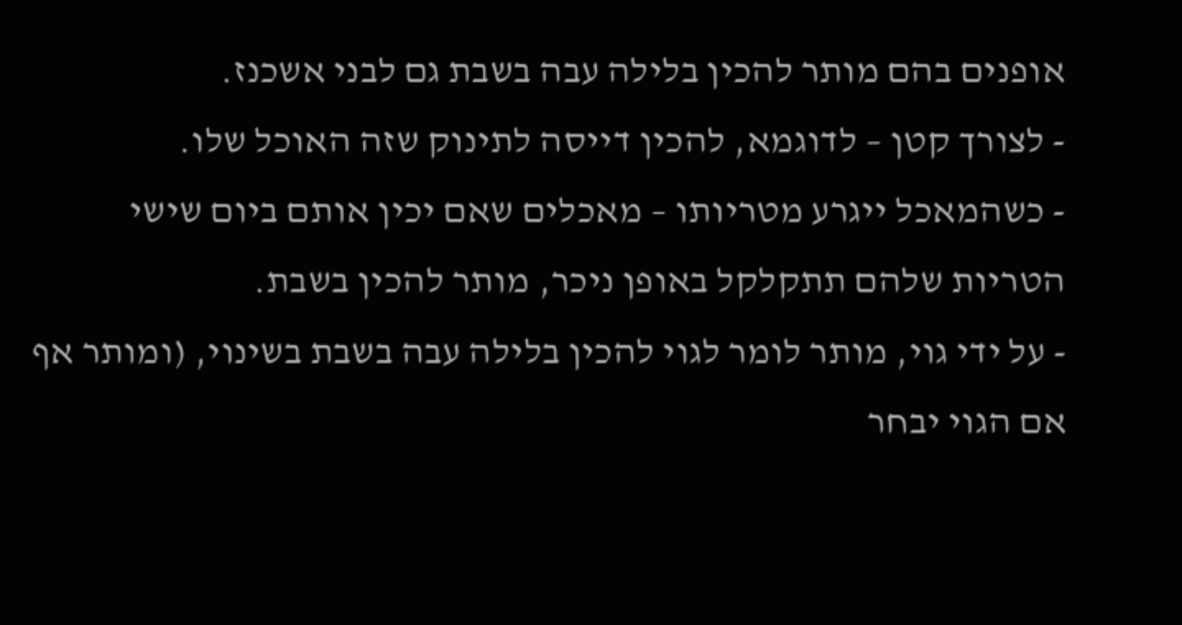אופנים בהם מותר להכין בלילה עבה בשבת גם לבני אשכנז.
- לצורך קטן – לדוגמא, להכין דייסה לתינוק שזה האוכל שלו.
- כשהמאכל ייגרע מטריותו – מאכלים שאם יכין אותם ביום שישי הטריות שלהם תתקלקל באופן ניכר, מותר להכין בשבת.
- על ידי גוי, מותר לומר לגוי להכין בלילה עבה בשבת בשינוי, (ומותר אף אם הגוי יבחר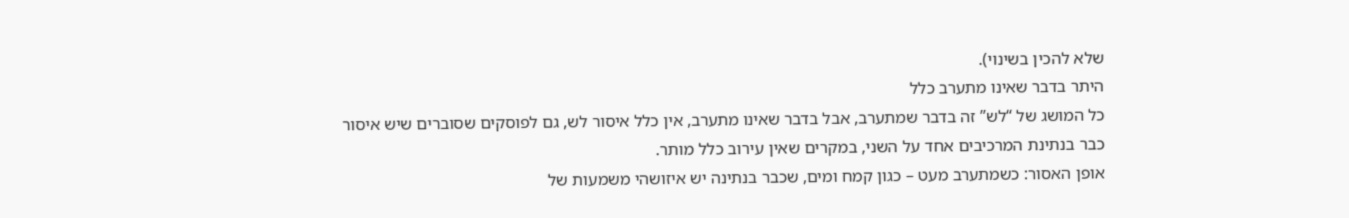שלא להכין בשינוי).
היתר בדבר שאינו מתערב כלל
כל המושג של “לש” זה בדבר שמתערב, אבל בדבר שאינו מתערב, אין כלל איסור לש, גם לפוסקים שסוברים שיש איסור כבר בנתינת המרכיבים אחד על השני, במקרים שאין עירוב כלל מותר.
אופן האסור: כשמתערב מעט – כגון קמח ומים, שכבר בנתינה יש איזושהי משמעות של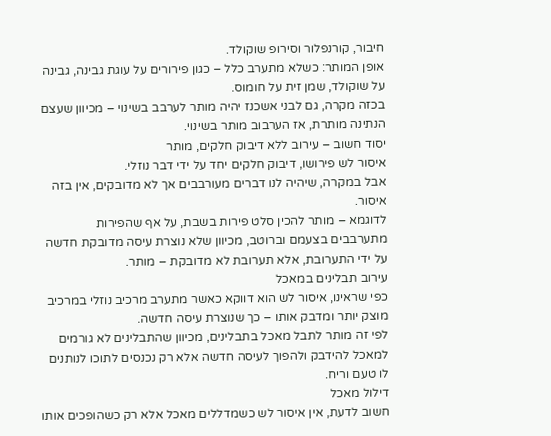חיבור, קורנפלור וסירופ שוקולד.
אופן המותר: כשלא מתערב כלל – כגון פירורים על עוגת גבינה, גבינה על שוקולד, שמן זית על חומוס.
בכזה מקרה, גם לבני אשכנז יהיה מותר לערבב בשינוי – מכיוון שעצם הנתינה מותרת, אז הערבוב מותר בשינוי.
יסוד חשוב – עירוב ללא דיבוק חלקים, מותר
איסור לש פירושו, דיבוק חלקים יחד על ידי דבר נוזלי.
אבל במקרה, שיהיה לנו דברים מעורבבים אך לא מדובקים, אין בזה איסור.
לדוגמא – מותר להכין סלט פירות בשבת, על אף שהפירות מתערבבים בצעמם וברוטב, מכיוון שלא נוצרת עיסה מדובקת חדשה על ידי התערובת, אלא תערובת לא מדובקת – מותר.
עירוב תבלינים במאכל
כפי שראינו, איסור לש הוא דווקא כאשר מתערב מרכיב נוזלי במרכיב מוצק יותר ומדבק אותו – כך שנוצרת עיסה חדשה.
לפי זה מותר לתבל מאכל בתבלינים, מכיוון שהתבלינים לא גורמים למאכל להידבק ולהפוך לעיסה חדשה אלא רק נכנסים לתוכו לנותנים לו טעם וריח.
דילול מאכל
חשוב לדעת, אין איסור לש כשמדללים מאכל אלא רק כשהופכים אותו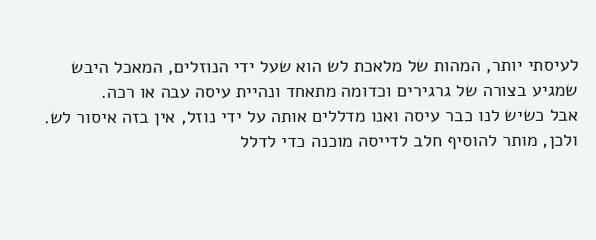לעיסתי יותר, המהות של מלאכת לש הוא שעל ידי הנוזלים, המאכל היבש שמגיע בצורה של גרגירים וכדומה מתאחד ונהיית עיסה עבה או רכה.
אבל כשיש לנו כבר עיסה ואנו מדללים אותה על ידי נוזל, אין בזה איסור לש.
ולכן, מותר להוסיף חלב לדייסה מוכנה כדי לדלל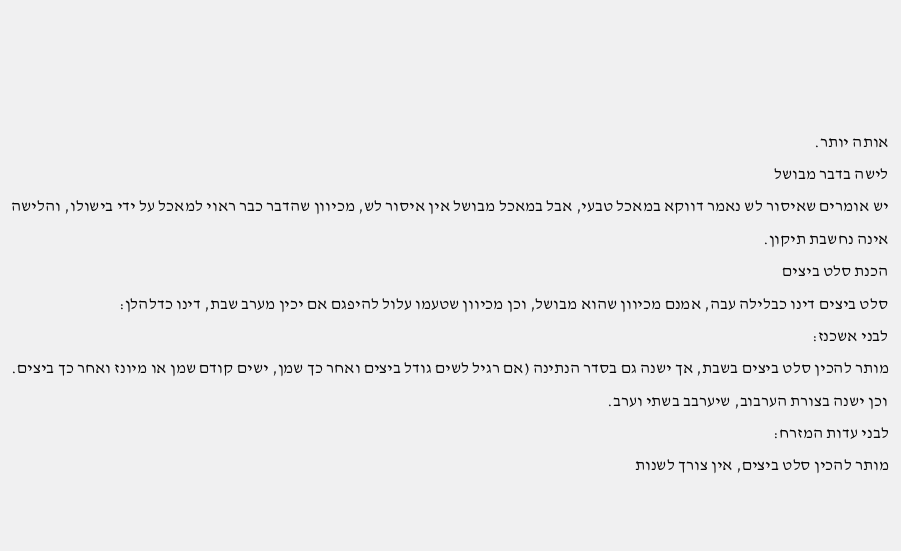אותה יותר.
לישה בדבר מבושל
יש אומרים שאיסור לש נאמר דווקא במאכל טבעי, אבל במאכל מבושל אין איסור לש, מכיוון שהדבר כבר ראוי למאכל על ידי בישולו, והלישה אינה נחשבת תיקון.
הכנת סלט ביצים
סלט ביצים דינו כבלילה עבה, אמנם מכיוון שהוא מבושל, וכן מכיוון שטעמו עלול להיפגם אם יכין מערב שבת, דינו כדלהלן:
לבני אשכנז:
מותר להכין סלט ביצים בשבת, אך ישנה גם בסדר הנתינה (אם רגיל לשים גודל ביצים ואחר כך שמן, ישים קודם שמן או מיונז ואחר כך ביצים.
וכן ישנה בצורת הערבוב, שיערבב בשתי וערב.
לבני עדות המזרח:
מותר להכין סלט ביצים, אין צורך לשנות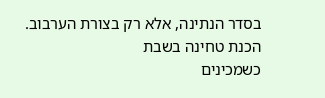בסדר הנתינה, אלא רק בצורת הערבוב.
הכנת טחינה בשבת
כשמכינים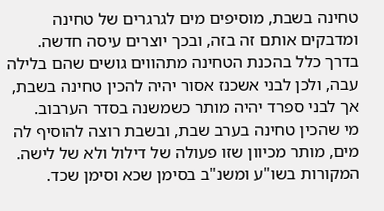טחינה בשבת, מוסיפים מים לגרגרים של טחינה ומדבקים אותם זה בזה, ובכך יוצרים עיסה חדשה.
בדרך כלל בהכנת הטחינה מתהווים גושים שהם בלילה עבה, ולכן לבני אשכנז אסור יהיה להכין טחינה בשבת, אך לבני ספרד יהיה מותר כשמשנה בסדר הערבוב.
מי שהכין טחינה בערב שבת, ובשבת רוצה להוסיף לה מים, מותר מכיוון שזו פעולה של דילול ולא של לישה.
המקורות בשו"ע ומשנ"ב בסימן שכא וסימן שכד.